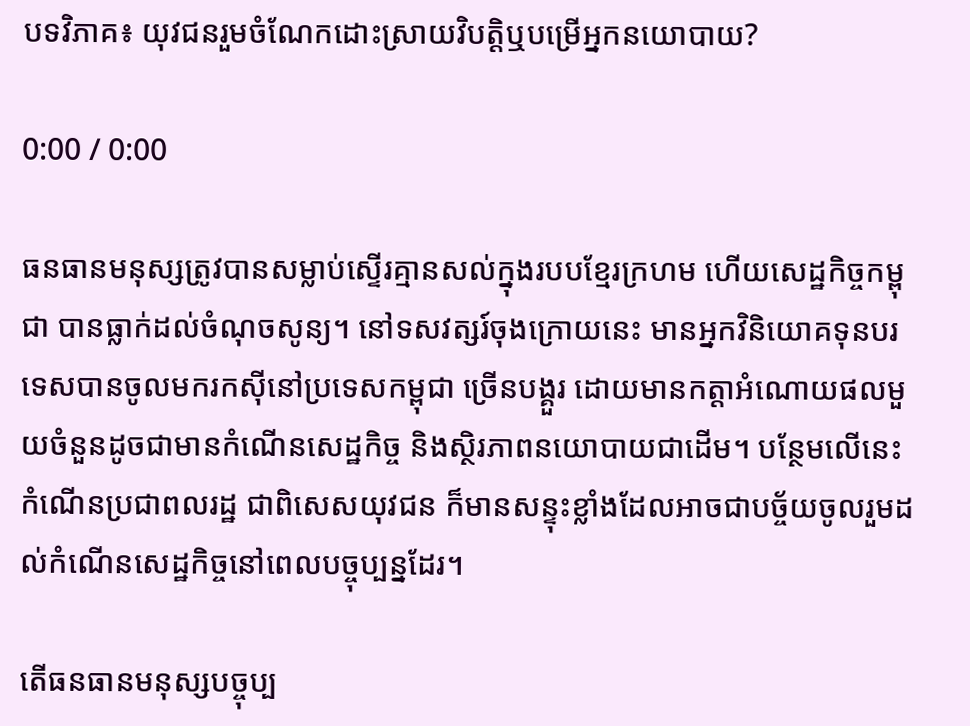បទវិភាគ៖ យុវជនរួមចំណែកដោះស្រាយវិបត្តិឬបម្រើអ្នកនយោបាយ?

0:00 / 0:00

ធនធានមនុស្សត្រូវបានសម្លាប់ស្ទើរគ្មានសល់ក្នុងរបបខ្មែរក្រហម ហើយសេដ្ឋកិច្ចកម្ពុជា បានធ្លាក់ដល់ចំណុចសូន្យ។ នៅទសវត្សរ៍ចុងក្រោយនេះ មានអ្នកវិនិយោគទុនបរទេសបានចូលមករកស៊ីនៅប្រទេសកម្ពុជា ច្រើនបង្គួរ ដោយមានកត្តាអំណោយផលមួយចំនួនដូចជាមានកំណើនសេដ្ឋកិច្ច និងស្ថិរភាពនយោបាយជាដើម។ បន្ថែមលើនេះ កំណើនប្រជាពលរដ្ឋ ជាពិសេសយុវជន ក៏មានសន្ទុះខ្លាំងដែលអាចជាបច្ច័យចូលរួមដល់កំណើនសេដ្ឋកិច្ចនៅពេលបច្ចុប្បន្នដែរ។

តើធនធានមនុស្សបច្ចុប្ប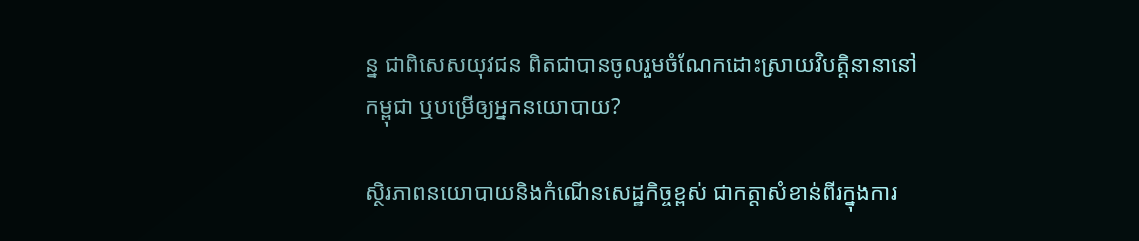ន្ន ជាពិសេសយុវជន ពិតជាបានចូលរួមចំណែកដោះស្រាយវិបត្តិនានានៅកម្ពុជា ឬបម្រើឲ្យអ្នកនយោបាយ?

ស្ថិរភាពនយោបាយនិងកំណើនសេដ្ឋកិច្ចខ្ពស់ ជាកត្តាសំខាន់ពីរក្នុងការ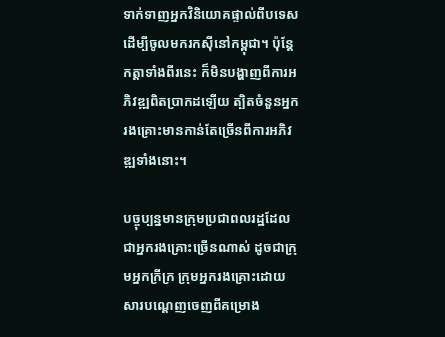ទាក់ទាញអ្នកវិនិយោគផ្ទាល់ពីបទេស ដើម្បីចូលមករកស៊ីនៅកម្ពុជា។ ប៉ុន្តែកត្តាទាំងពីរនេះ ក៏មិនបង្ហាញពីការអភិវឌ្ឍពិតប្រាកដឡើយ ត្បិតចំនួនអ្នករងគ្រោះមានកាន់តែច្រើនពីការអភិវឌ្ឍទាំងនោះ។

បច្ចុប្បន្នមានក្រុមប្រជាពលរដ្ឋដែលជាអ្នករងគ្រោះច្រើនណាស់ ដូចជាក្រុមអ្នកក្រីក្រ ក្រុមអ្នករងគ្រោះដោយសារបណ្ដេញចេញពីគម្រោង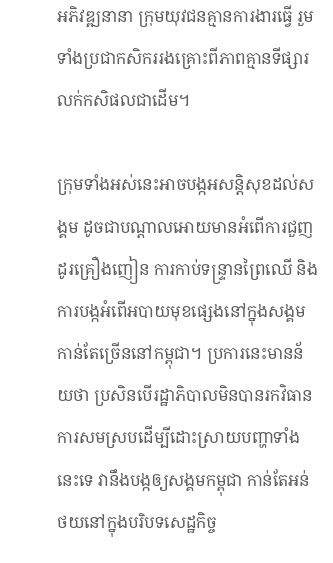អភិវឌ្ឍនានា ក្រុមយុវជនគ្មានការងារធ្វើ រួមទាំងប្រជាកសិកររងគ្រោះពីភាពគ្មានទីផ្សារលក់កសិផលជាដើម។

ក្រុមទាំងអស់នេះអាចបង្កអសន្តិសុខដល់សង្គម ដូចជាបណ្ដាលអោយមានអំពើការជួញដូរគ្រឿងញៀន ការកាប់ទន្ទ្រានព្រៃឈើ និងការបង្កអំពើអបាយមុខផ្សេងនៅក្នុងសង្គមកាន់តែច្រើននៅកម្ពុជា។ ប្រការនេះមានន័យថា ប្រសិនបើរដ្ឋាភិបាលមិនបានរកវិធានការសមស្របដើម្បីដោះស្រាយបញ្ហាទាំងនេះទេ វានឹងបង្កឲ្យសង្គមកម្ពុជា កាន់តែអន់ថយនៅក្នុងបរិបទសេដ្ឋកិច្ច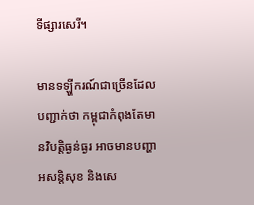ទីផ្សារសេរី។

មានទឡ្ហីករណ៍ជាច្រើនដែលបញ្ជាក់ថា កម្ពុជាកំពុងតែមានវិបត្តិធ្ងន់ធ្ងរ អាចមានបញ្ហាអសន្តិសុខ និងសេ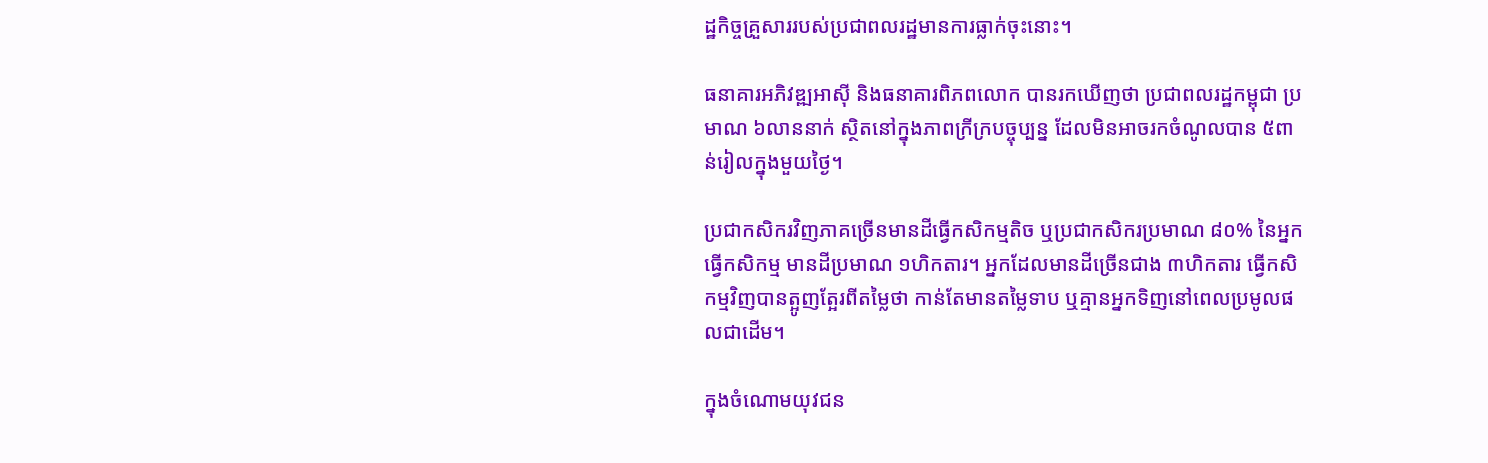ដ្ឋកិច្ចគ្រួសាររបស់ប្រជាពលរដ្ឋមានការធ្លាក់ចុះនោះ។

ធនាគារអភិវឌ្ឍអាស៊ី និងធនាគារពិភពលោក បានរកឃើញថា ប្រជាពលរដ្ឋកម្ពុជា ប្រមាណ ៦លាននាក់ ស្ថិតនៅក្នុងភាពក្រីក្របច្ចុប្បន្ន ដែលមិនអាចរកចំណូលបាន ៥ពាន់រៀលក្នុងមួយថ្ងៃ។

ប្រជាកសិករវិញភាគច្រើនមានដីធ្វើកសិកម្មតិច ឬប្រជាកសិករប្រមាណ ៨០% នៃអ្នកធ្វើកសិកម្ម មានដីប្រមាណ ១ហិកតារ។ អ្នកដែលមានដីច្រើនជាង ៣ហិកតារ ធ្វើកសិកម្មវិញបានត្អូញត្អែរពីតម្លៃថា កាន់តែមានតម្លៃទាប ឬគ្មានអ្នកទិញនៅពេលប្រមូលផលជាដើម។

ក្នុងចំណោមយុវជន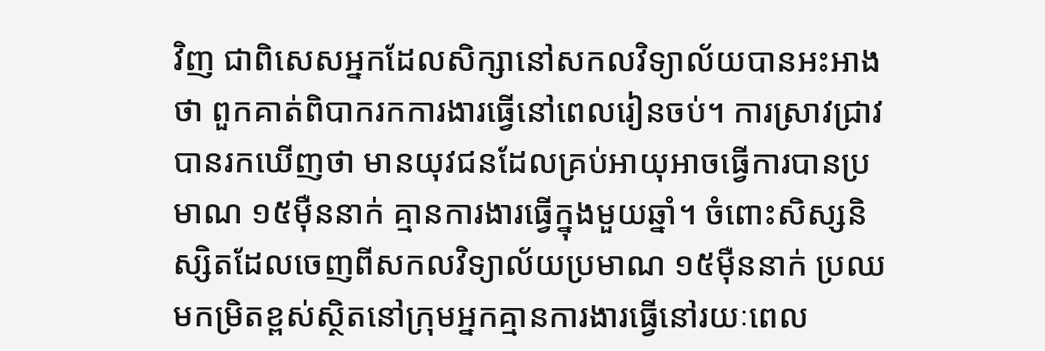វិញ ជាពិសេសអ្នកដែលសិក្សានៅសកលវិទ្យាល័យបានអះអាងថា ពួកគាត់ពិបាករកការងារធ្វើនៅពេលរៀនចប់។ ការស្រាវជ្រាវបានរកឃើញថា មានយុវជនដែលគ្រប់អាយុអាចធ្វើការបានប្រមាណ ១៥ម៉ឺននាក់ គ្មានការងារធ្វើក្នុងមួយឆ្នាំ។ ចំពោះសិស្សនិស្សិតដែលចេញពីសកលវិទ្យាល័យប្រមាណ ១៥ម៉ឺននាក់ ប្រឈមកម្រិតខ្ពស់ស្ថិតនៅក្រុមអ្នកគ្មានការងារធ្វើនៅរយៈពេល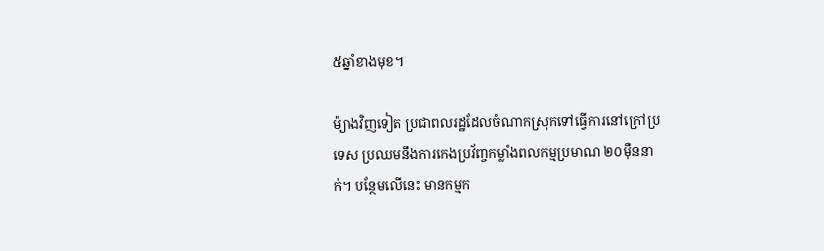៥ឆ្នាំខាងមុខ។

ម៉្យាងវិញទៀត ប្រជាពលរដ្ឋដែលចំណាកស្រុកទៅធ្វើការនៅក្រៅប្រទេស ប្រឈមនឹងការកេងប្រវ័ញ្ចកម្លាំងពលកម្មប្រមាណ ២០ម៉ឺននាក់។ បន្ថែមលើនេះ មានកម្មក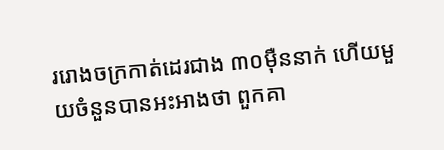ររោងចក្រកាត់ដេរជាង ៣០ម៉ឺននាក់ ហើយមួយចំនួនបានអះអាងថា ពួកគា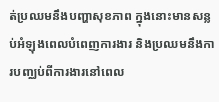ត់ប្រឈមនឹងបញ្ហាសុខភាព ក្នុងនោះមានសន្លប់អំឡុងពេលបំពេញការងារ និងប្រឈមនឹងការបញ្ឈប់ពីការងារនៅពេល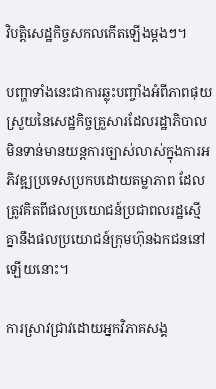វិបត្តិសេដ្ឋកិច្ចសកលកើតឡើងម្ដងៗ។

បញ្ហាទាំងនេះជាការឆ្លុះបញ្ចាំងអំពីភាពផុយស្រួយនៃសេដ្ឋកិច្ចគ្រួសារដែលរដ្ឋាភិបាលមិនទាន់មានយន្តការច្បាស់លាស់ក្នុងការអភិវឌ្ឍប្រទេសប្រកបដោយតម្លាភាព ដែលត្រូវគិតពីផលប្រយោជន៍ប្រជាពលរដ្ឋស្មើគ្នានឹងផលប្រយោជន៍ក្រុមហ៊ុនឯកជននៅឡើយនោះ។

ការស្រាវជ្រាវដោយអ្នកវិភាគសង្គ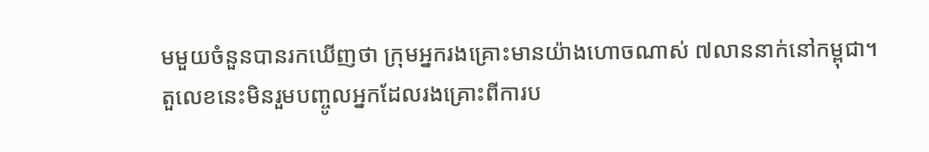មមួយចំនួនបានរកឃើញថា ក្រុមអ្នករងគ្រោះមានយ៉ាងហោចណាស់ ៧លាននាក់នៅកម្ពុជា។ តួលេខនេះមិនរួមបញ្ចូលអ្នកដែលរងគ្រោះពីការប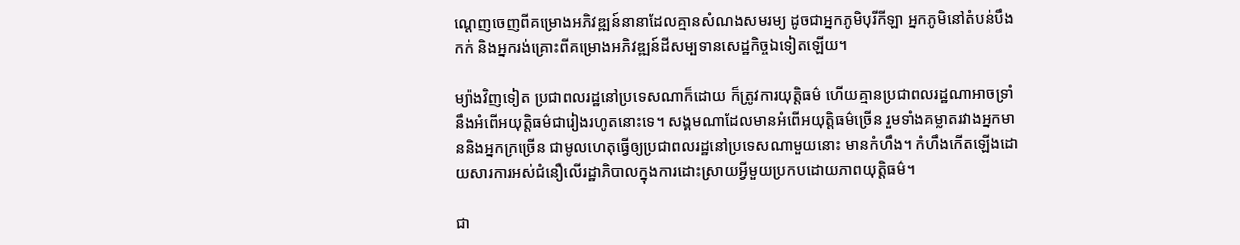ណ្ដេញចេញពីគម្រោងអភិវឌ្ឍន៍នានាដែលគ្មានសំណងសមរម្យ ដូចជាអ្នកភូមិបុរីកីឡា អ្នកភូមិនៅតំបន់បឹងកក់ និងអ្នករង់គ្រោះពីគម្រោងអភិវឌ្ឍន៍ដីសម្បទានសេដ្ឋកិច្ចឯទៀតឡើយ។

ម្យ៉ាងវិញទៀត ប្រជាពលរដ្ឋនៅប្រទេសណាក៏ដោយ ក៏ត្រូវការយុត្តិធម៌ ហើយគ្មានប្រជាពលរដ្ឋណាអាចទ្រាំនឹងអំពើអយុត្តិធម៌ជារៀងរហូតនោះទេ។ សង្គមណាដែលមានអំពើអយុត្តិធម៌ច្រើន រួមទាំងគម្លាតរវាងអ្នកមាននិងអ្នកក្រច្រើន ជាមូលហេតុធ្វើឲ្យប្រជាពលរដ្ឋនៅប្រទេសណាមួយនោះ មានកំហឹង។ កំហឹងកើតឡើងដោយសារការអស់ជំនឿលើរដ្ឋាភិបាលក្នុងការដោះស្រាយអ្វីមួយប្រកបដោយភាពយុត្តិធម៌។

ជា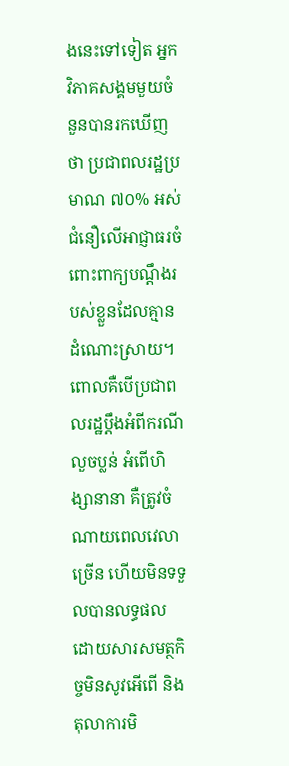ងនេះទៅទៀត អ្នកវិភាគសង្គមមួយចំនួនបានរកឃើញថា ប្រជាពលរដ្ឋប្រមាណ ៧០% អស់ជំនឿលើអាជ្ញាធរចំពោះពាក្យបណ្ដឹងរបស់ខ្លួនដែលគ្មានដំណោះស្រាយ។ ពោលគឺបើប្រជាពលរដ្ឋប្ដឹងអំពីករណីលួចប្លន់ អំពើហិង្សានានា គឺត្រូវចំណាយពេលវេលាច្រើន ហើយមិនទទួលបានលទ្ធផល ដោយសារសមត្ថកិច្ចមិនសូវអើពើ និងតុលាការមិ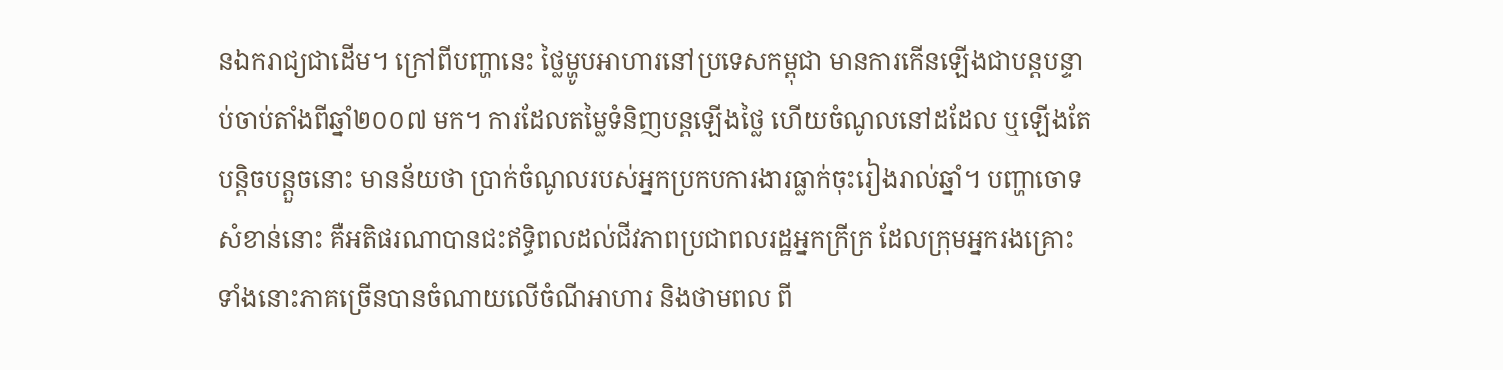នឯករាជ្យជាដើម។ ក្រៅពីបញ្ហានេះ ថ្លៃម្ហូបអាហារនៅប្រទេសកម្ពុជា មានការកើនឡើងជាបន្តបន្ទាប់ចាប់តាំងពីឆ្នាំ២០០៧ មក។ ការដែលតម្លៃទំនិញបន្តឡើងថ្លៃ ហើយចំណូលនៅដដែល ឬឡើងតែបន្តិចបន្តួចនោះ មានន័យថា ប្រាក់ចំណូលរបស់អ្នកប្រកបការងារធ្លាក់ចុះរៀងរាល់ឆ្នាំ។ បញ្ហាចោទសំខាន់នោះ គឺអតិផរណាបានជះឥទ្ធិពលដល់ជីវភាពប្រជាពលរដ្ឋអ្នកក្រីក្រ ដែលក្រុមអ្នករងគ្រោះទាំងនោះភាគច្រើនបានចំណាយលើចំណីអាហារ និងថាមពល ពី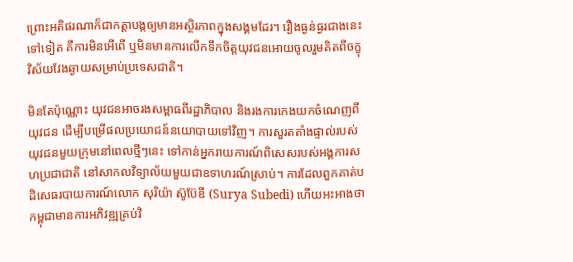ព្រោះអតិផរណាក៏ជាកត្តាបង្កឲ្យមានអស្ថិរភាពក្នុងសង្គមដែរ។ រឿងធ្ងន់ធ្ងរជាងនេះទៅទៀត គឺការមិនអើពើ ឬមិនមានការលើកទឹកចិត្តយុវជនអោយចូលរួមគិតពីចក្ខុវិស័យវែងឆ្ងាយសម្រាប់ប្រទេសជាតិ។

មិនតែប៉ុណ្ណោះ យុវជនអាចរងសម្ពាធពីរដ្ឋាភិបាល និងរងការកេងយកចំណេញពីយុវជន ដើម្បីបម្រើផលប្រយោជន៍នយោបាយទៅវិញ។ ការសួរតតាំងផ្ទាល់របស់យុវជនមួយក្រុមនៅពេលថ្មីៗនេះ ទៅកាន់អ្នករាយការណ៍ពិសេសរបស់អង្គការសហប្រជាជាតិ នៅសាកលវិទ្យាល័យមួយជាឧទាហរណ៍ស្រាប់។ ការដែលពួកគាត់បដិសេធរបាយការណ៍លោក សុរិយ៉ា ស៊ូប៊ែឌី (Surya Subedi) ហើយអះអាងថា កម្ពុជាមានការអភិវឌ្ឍគ្រប់វិ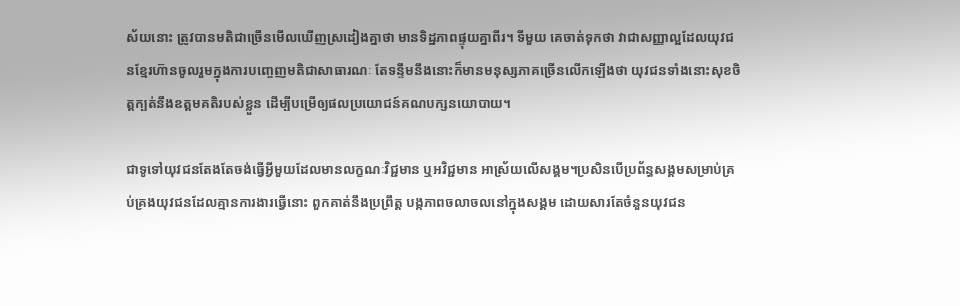ស័យនោះ ត្រូវបានមតិជាច្រើនមើលឃើញស្រដៀងគ្នាថា មានទិដ្ឋភាពផ្ទុយគ្នាពីរ។ ទីមួយ គេចាត់ទុកថា វាជាសញ្ញាល្អដែលយុវជនខ្មែរហ៊ានចូលរួមក្នុងការបញ្ចេញមតិជាសាធារណៈ តែទន្ទឹមនឹងនោះក៏មានមនុស្សភាគច្រើនលើកឡើងថា យុវជនទាំងនោះសុខចិត្តក្បត់នឹងឧត្ដមគតិរបស់ខ្លួន ដើម្បីបម្រើឲ្យផលប្រយោជន៍គណបក្សនយោបាយ។

ជាទូទៅយុវជនតែងតែចង់ធ្វើអ្វីមួយដែលមានលក្ខណៈវិជ្ជមាន ឬអវិជ្ជមាន អាស្រ័យលើសង្គម។ប្រសិនបើប្រព័ន្ធសង្គមសម្រាប់គ្រប់គ្រងយុវជនដែលគ្មានការងារធ្វើនោះ ពួកគាត់នឹងប្រព្រឹត្ត បង្កភាពចលាចលនៅក្នុងសង្គម ដោយសារតែចំនួនយុវជន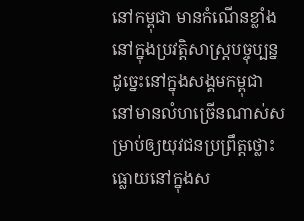នៅកម្ពុជា មានកំណើនខ្លាំងនៅក្នុងប្រវត្តិសាស្ត្របច្ចុប្បន្ន ដូច្នេះនៅក្នុងសង្គមកម្ពុជា នៅមានលំហច្រើនណាស់សម្រាប់ឲ្យយុវជនប្រព្រឹត្តថ្លោះធ្លោយនៅក្នុងស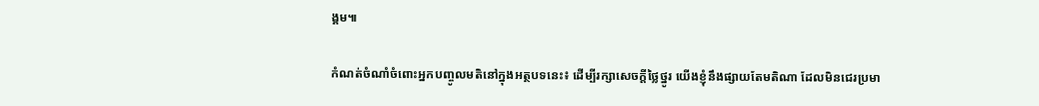ង្គម៕

កំណត់ចំណាំចំពោះអ្នកបញ្ចូលមតិនៅក្នុងអត្ថបទនេះ៖ ដើម្បីរក្សាសេចក្ដីថ្លៃថ្នូរ យើងខ្ញុំនឹងផ្សាយតែមតិណា ដែលមិនជេរប្រមា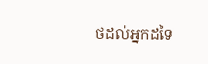ថដល់អ្នកដទៃ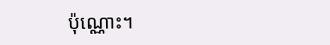ប៉ុណ្ណោះ។